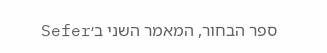ספר הבחור, המאמר השני ב׳Sefer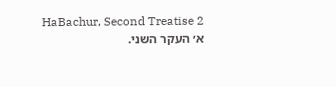HaBachur, Second Treatise 2
א׳ העקר השני.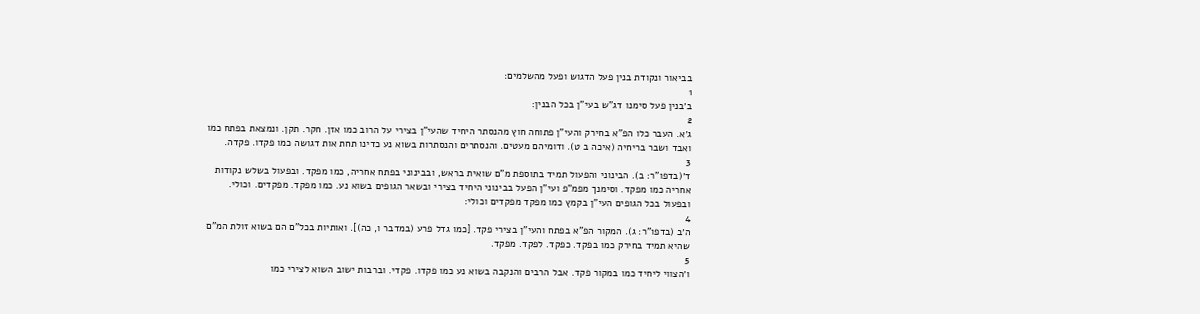בביאור ונקודת בנין פעל הדגוש ופעל מהשלמים:
1
ב׳בנין פעל סימנו דג"ש בעי"ן בכל הבנין:
2
ג׳א. העבר כלו הפ"א בחירק והעי"ן פתוחה חוץ מהנסתר היחיד שהעי"ן בצירי על הרוב כמו אזן. חקר. תקן. ונמצאת בפתח כמו ואבד ושבר בריחיה (איכה ב ט). ודומיהם מעטים. והנסתרים והנסתרות בשוא נע כדינו תחת אות דגושה כמו פקדו. פקדה.
3
ד׳(בדפו"ר: ב). הבינוני והפעול תמיד בתוספת מ"ם שואית בראש, ובבינוני בפתח אחריה, כמו מפקד. ובפעול בשלש נקודות אחריה כמו מפקד. וסימנך מפמ"פ ועי"ן הפעל בבינוני היחיד בצירי ובשאר הגופים בשוא נע. כמו מפקד. מפקדים. וכולי. ובפעול בכל הגופים העי"ן בקמץ כמו מפקד מפקדים וכולי:
4
ה׳ב (בדפו"ר: ג). המקור הפ"א בפתח והעי"ן בצירי פקד. [כמו גדל פרע (במדבר ו, כה)]. ואותיות בכל"ם הם בשוא זולת המ"ם שהיא תמיד בחירק כמו בפקד. כפקד. לפקד. מפקד.
5
ו׳הצווי ליחיד כמו במקור פקד. אבל הרבים והנקבה בשוא נע כמו פקדו. פקדי. וברבות ישוב השוא לצירי כמו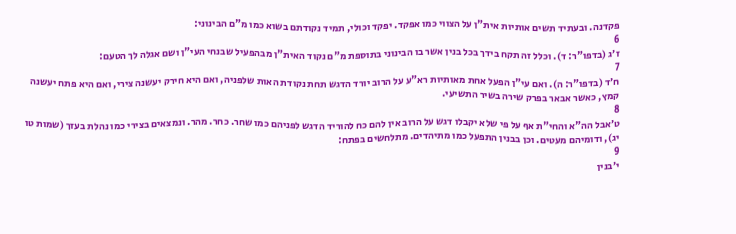פקדנה. ובעתיד תשים אותיות אית"ן על הצווי כמו אפקד. יפקד וכולי, תמיד נקודתם בשוא כמו מ"ם הבינוני:
6
ז׳ג (בדפו"ר: ד). וכלל זה תקח בידך בכל בנין אשר בו הבינוני בתוספת מ"ם נקוד האית"ן מבהפעיל שבנחי העי"ן ושם אגלה לך הטעם:
7
ח׳ד (בדפו"ר: ה). ואם עי"ן הפעל אחת מאותיות רא"ע על הרוב יורד הדגש תחת נקודת האות שלפניה, ואם היא חירק יעשנה צירי, ואם היא פתח יעשנה קמץ, כאשר אבאר בפרק שירה בשיר התשיעי.
8
ט׳אבל הה"א והחי"ת אף על פי שלא יקבלו דגש על הרוב אין להם כח להוריד הדגש לפניהם כמו שחר. כחר. מהר. ונמצאים בצירי כמו נהלת בעזך (שמות טו יג), ודומיהם מעטים. וכן בבנין התפעל כמו מתיהדים. מתלחשים בפתח:
9
י׳בנין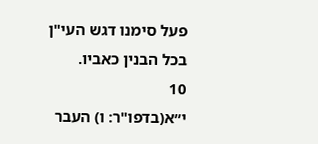פעל סימנו דגש העי"ן בכל הבנין כאביו.
10
י״א(בדפו"ר: ו) העבר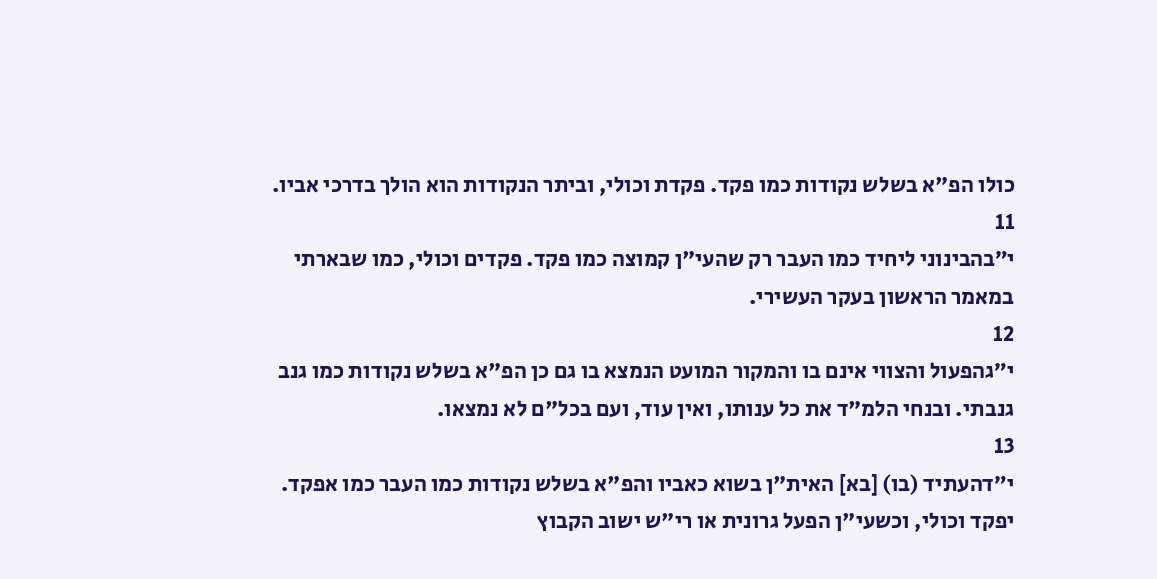כולו הפ"א בשלש נקודות כמו פקד. פקדת וכולי, וביתר הנקודות הוא הולך בדרכי אביו.
11
י״בהבינוני ליחיד כמו העבר רק שהעי"ן קמוצה כמו פקד. פקדים וכולי, כמו שבארתי במאמר הראשון בעקר העשירי.
12
י״גהפעול והצווי אינם בו והמקור המועט הנמצא בו גם כן הפ"א בשלש נקודות כמו גנב גנבתי. ובנחי הלמ"ד את כל ענותו, ואין עוד, ועם בכל"ם לא נמצאו.
13
י״דהעתיד (בו) [בא] האית"ן בשוא כאביו והפ"א בשלש נקודות כמו העבר כמו אפקד. יפקד וכולי, וכשעי"ן הפעל גרונית או רי"ש ישוב הקבוץ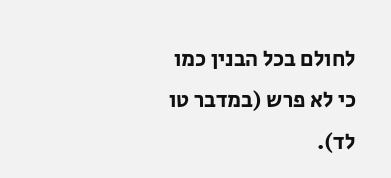לחולם בכל הבנין כמו כי לא פרש (במדבר טו לד).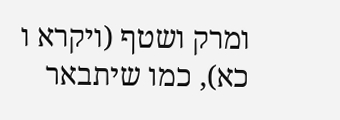ומרק ושטף (ויקרא ו כא), כמו שיתבאר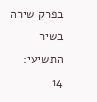בפרק שירה בשיר התשיעי:
14